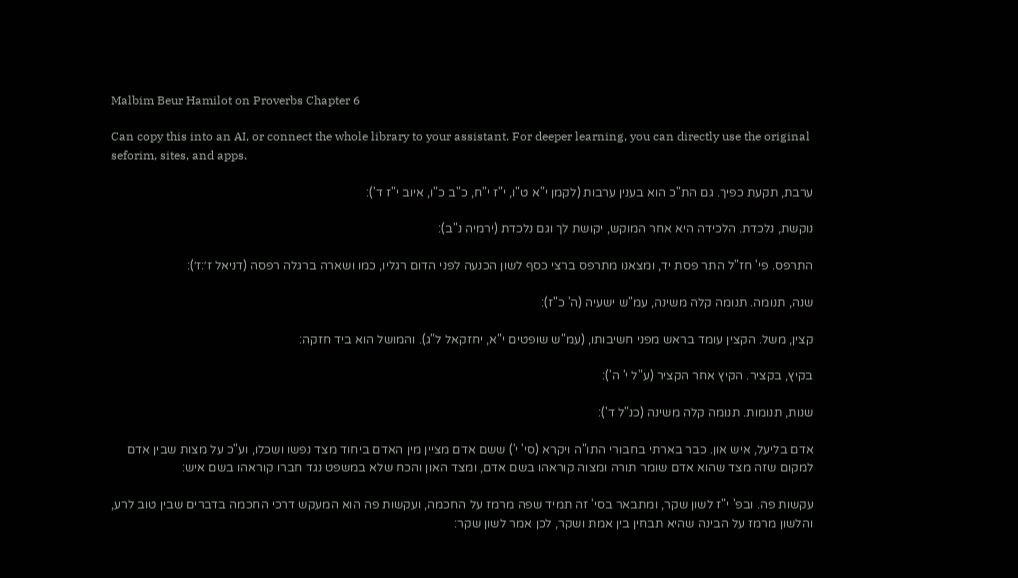Malbim Beur Hamilot on Proverbs Chapter 6

Can copy this into an AI, or connect the whole library to your assistant. For deeper learning, you can directly use the original seforim, sites, and apps.

ערבת, תקעת כפיך. גם הת"כ הוא בענין ערבות (לקמן י"א ט"ו, י"ז י"ח, כ"ב כ"ו, איוב י"ז ד'):

נוקשת, נלכדת. הלכידה היא אחר המוקש, יקושת לך וגם נלכדת (ירמיה נ"ב):

התרפס. פי' חז"ל התר פסת יד, ומצאנו מתרפס ברצי כסף לשון הכנעה לפני הדום רגליו, כמו ושארה ברגלה רפסה (דניאל ז׳:ז׳):

שנה, תנומה. תנומה קלה משינה, עמ"ש ישעיה (ה' כ"ז):

קצין, משל. הקצין עומד בראש מפני חשיבותו, (עמ"ש שופטים י"א, יחזקאל ל"ג). והמושל הוא ביד חזקה:

בקיץ, בקציר. הקיץ אחר הקציר (ע"ל י' ה'):

שנות, תנומות. תנומה קלה משינה (כנ"ל ד'):

אדם בליעל, איש און. כבר בארתי בחבורי התו"ה ויקרא (סי' י') ששם אדם מציין מין האדם ביחוד מצד נפשו ושכלו, וע"כ על מצות שבין אדם למקום שזה מצד שהוא אדם שומר תורה ומצוה קוראהו בשם אדם, ומצד האון והכח שלא במשפט נגד חברו קוראהו בשם איש:

עקשות פה. ובפ' י"ז לשון שקר, ומתבאר בסי' זה תמיד שפה מרמז על החכמה, ועקשות פה הוא המעקש דרכי החכמה בדברים שבין טוב לרע, והלשון מרמז על הבינה שהיא תבחין בין אמת ושקר, לכן אמר לשון שקר: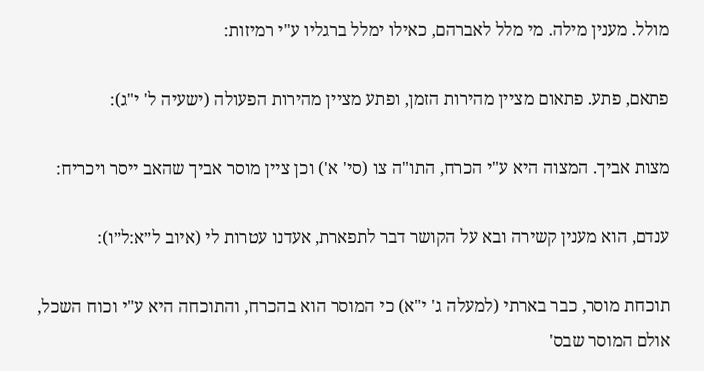מולל. מענין מילה. מי מלל לאברהם, כאילו ימלל ברגליו ע"י רמיזות:

פתאם, פתע. פתאום מציין מהירות הזמן, ופתע מציין מהירות הפעולה (ישעיה ל' י"ג):

מצות אביך. המצוה היא ע"י הכרח, התו"ה צו (סי' א') וכן ציין מוסר אביך שהאב ייסר ויכריח:

ענדם, הוא מענין קשירה ובא על הקושר דבר לתפארת, אעדנו עטרות לי (איוב ל״א:ל״ו):

תוכחת מוסר, כבר בארתי (למעלה ג' י"א) כי המוסר הוא בהכרח, והתוכחה היא ע"י וכוח השכל, אולם המוסר שבס'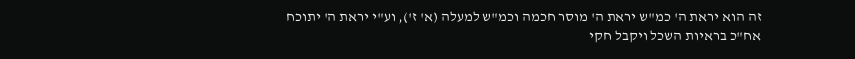זה הוא יראת ה' כמ"ש יראת ה' מוסר חכמה וכמ"ש למעלה (א' ז'), וע"י יראת ה' יתוכח אח"כ בראיות השכל ויקבל חקי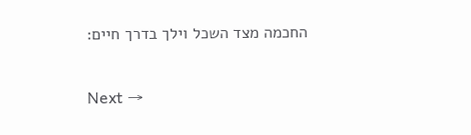החכמה מצד השכל וילך בדרך חיים:

Next →